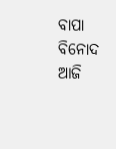ବାପା ବିନୋଦ ଆଜି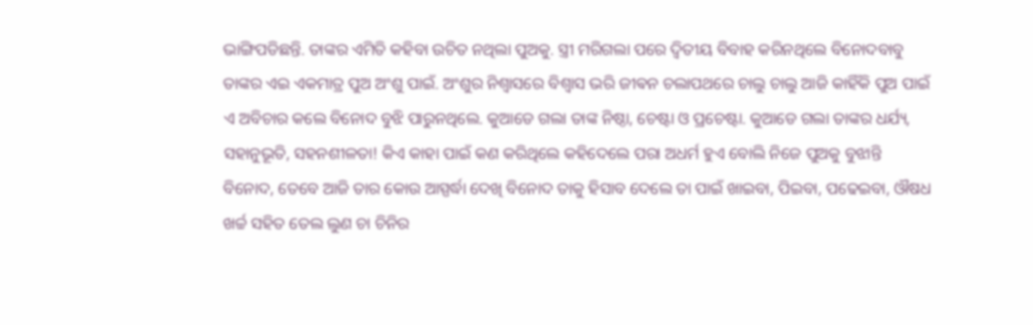ଭାଙ୍ଗିପଡିଛନ୍ତି. ତାଙ୍କର ଏମିତି କହିବା ଉଚିତ ନଥିଲା ପୁଅକୁ. ସ୍ତ୍ରୀ ମରିଗଲା ପରେ ଦ୍ୱିତୀୟ ବିବାହ କରିନଥିଲେ ବିନୋଦବାବୁ ତାଙ୍କର ଏଇ ଏକମାତ୍ର ପୁଅ ଅଂଶୁ ପାଇଁ. ଅଂଶୁର ନିଶ୍ୱାସରେ ବିଶ୍ୱାସ ଭରି ଜୀଵନ ଚଲାପଥରେ ଚାଲୁ ଚାଲୁ ଆଜି କାହିଁକି ପୁଅ ପାଇଁ ଏ ଅବିଚାର କଲେ ବିନୋଦ ବୁଝି ପାରୁନଥିଲେ. କୁଆଡେ ଗଲା ତାଙ୍କ ନିଷ୍ଠା, ଚେଷ୍ଟା ଓ ପ୍ରଚେଷ୍ଟା. କୁଆଡେ ଗଲା ତାଙ୍କର ଧର୍ଯ୍ୟ, ସହାନୁଭୂତି, ସହନଶୀଳତା! କିଏ କାହା ପାଇଁ କଣ କରିଥିଲେ କହିଦେଲେ ପରା ଅଧର୍ମ ହୁଏ ବୋଲି ନିଜେ ପୁଅକୁ ବୁଝାନ୍ତି ବିନୋଦ, ତେବେ ଆଜି ତାର କୋଉ ଆସ୍ପର୍ଦ୍ଧା ଦେଖି ବିନୋଦ ତାକୁ ହିସାବ ଦେଲେ ତା ପାଇଁ ଖାଇବା, ପିଇବା, ପଢେଇବା, ଔଷଧ ଖର୍ଚ୍ଚ ସହିତ ତେଲ ଲୁଣ ଚା ଚିନିର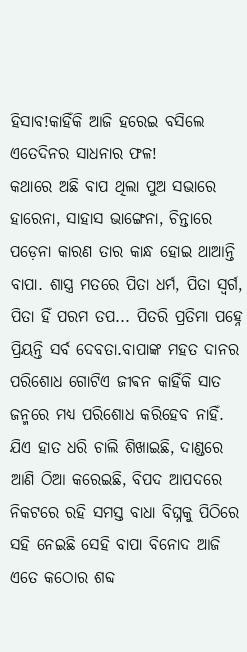ହିସାବ!କାହିଁକି ଆଜି ହରେଇ ବସିଲେ ଏତେଦିନର ସାଧନାର ଫଳ!
କଥାରେ ଅଛି ବାପ ଥିଲା ପୁଅ ସଭାରେ ହାରେନା, ସାହାସ ଭାଙ୍ଗେନା, ଚିନ୍ତାରେ ପଡ଼େନା କାରଣ ତାର କାନ୍ଧ ହୋଇ ଥାଆନ୍ତି ବାପା. ଶାସ୍ତ୍ର ମତରେ ପିତା ଧର୍ମ, ପିତା ସ୍ୱର୍ଗ, ପିତା ହିଁ ପରମ ତପ... ପିତରି ପ୍ରତିମା ପହ୍ନେ ପ୍ରିୟନ୍ତି ସର୍ବ ଦେବତା.ବାପାଙ୍କ ମହତ ଦାନର ପରିଶୋଧ ଗୋଟିଏ ଜୀଵନ କାହିଁକି ସାତ ଜନ୍ମରେ ମଧ୍ୟ ପରିଶୋଧ କରିହେବ ନାହିଁ. ଯିଏ ହାତ ଧରି ଚାଲି ଶିଖାଇଛି, ଦାଣ୍ଡରେ ଆଣି ଠିଆ କରେଇଛି, ବିପଦ ଆପଦରେ ନିକଟରେ ରହି ସମସ୍ତ ବାଧା ବିଘ୍ନକୁ ପିଠିରେ ସହି ନେଇଛି ସେହି ବାପା ବିନୋଦ ଆଜି ଏତେ କଠୋର ଶବ୍ଦ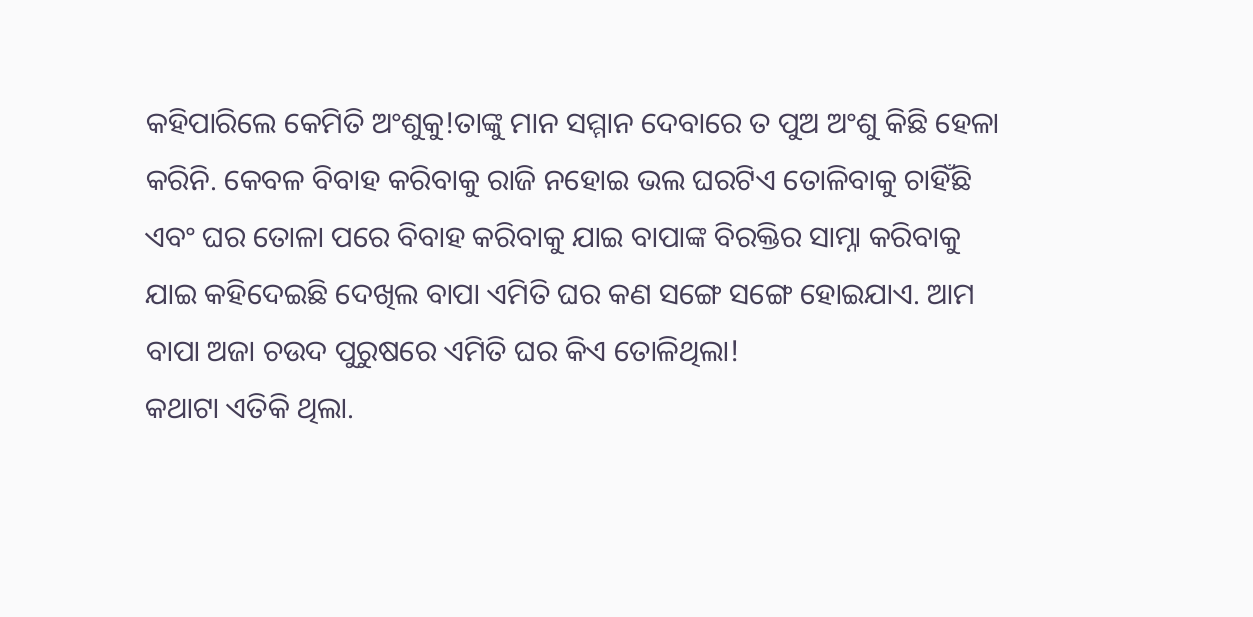କହିପାରିଲେ କେମିତି ଅଂଶୁକୁ!ତାଙ୍କୁ ମାନ ସମ୍ମାନ ଦେବାରେ ତ ପୁଅ ଅଂଶୁ କିଛି ହେଳା କରିନି. କେବଳ ବିବାହ କରିବାକୁ ରାଜି ନହୋଇ ଭଲ ଘରଟିଏ ତୋଳିବାକୁ ଚାହିଁଛି ଏବଂ ଘର ତୋଳା ପରେ ବିବାହ କରିବାକୁ ଯାଇ ବାପାଙ୍କ ବିରକ୍ତିର ସାମ୍ନା କରିବାକୁ ଯାଇ କହିଦେଇଛି ଦେଖିଲ ବାପା ଏମିତି ଘର କଣ ସଙ୍ଗେ ସଙ୍ଗେ ହୋଇଯାଏ. ଆମ ବାପା ଅଜା ଚଉଦ ପୁରୁଷରେ ଏମିତି ଘର କିଏ ତୋଳିଥିଲା!
କଥାଟା ଏତିକି ଥିଲା.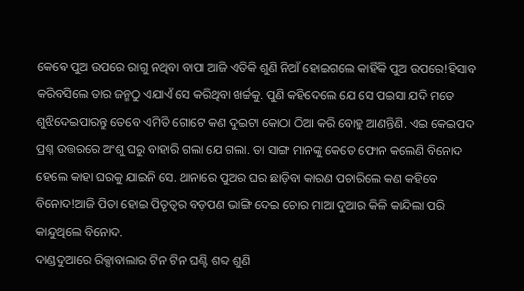କେଵେ ପୁଅ ଉପରେ ରାଗୁ ନଥିବା ବାପା ଆଜି ଏତିକି ଶୁଣି ନିଆଁ ହୋଇଗଲେ କାହିଁକି ପୁଅ ଉପରେ!ହିସାବ କରିବସିଲେ ତାର ଜନ୍ମଠୁ ଏଯାଏଁ ସେ କରିଥିବା ଖର୍ଚ୍ଚକୁ. ପୁଣି କହିଦେଲେ ଯେ ସେ ପଇସା ଯଦି ମତେ ଶୁଝିଦେଇପାରନ୍ତୁ ତେବେ ଏମିତି ଗୋଟେ କଣ ଦୁଇଟା କୋଠା ଠିଆ କରି ବୋହୁ ଆଣନ୍ତିଣି. ଏଇ କେଇପଦ ପ୍ରଶ୍ନ ଉତ୍ତରରେ ଅଂଶୁ ଘରୁ ବାହାରି ଗଲା ଯେ ଗଲା. ତା ସାଙ୍ଗ ମାନଙ୍କୁ କେତେ ଫୋନ କଲେଣି ବିନୋଦ ହେଲେ କାହା ଘରକୁ ଯାଇନି ସେ. ଥାନାରେ ପୁଅର ଘର ଛାଡ଼ିବା କାରଣ ପଚାରିଲେ କଣ କହିବେ ବିନୋଦ!ଆଜି ପିତା ହୋଇ ପିତୃତ୍ୱର ବଡ଼ପଣ ଭାଙ୍ଗି ଦେଇ ଚୋର ମାଆ ଦୁଆର କିଳି କାନ୍ଦିଲା ପରି କାନ୍ଦୁଥିଲେ ବିନୋଦ.
ଦାଣ୍ଡଦୁଆରେ ରିକ୍ସାବାଲାର ଟିନ ଟିନ ଘଣ୍ଟି ଶବ୍ଦ ଶୁଣି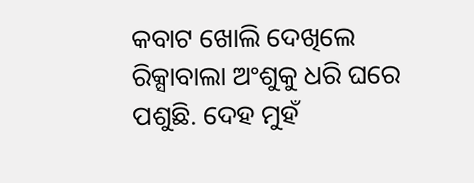କବାଟ ଖୋଲି ଦେଖିଲେ ରିକ୍ସାବାଲା ଅଂଶୁକୁ ଧରି ଘରେ ପଶୁଛି. ଦେହ ମୁହଁ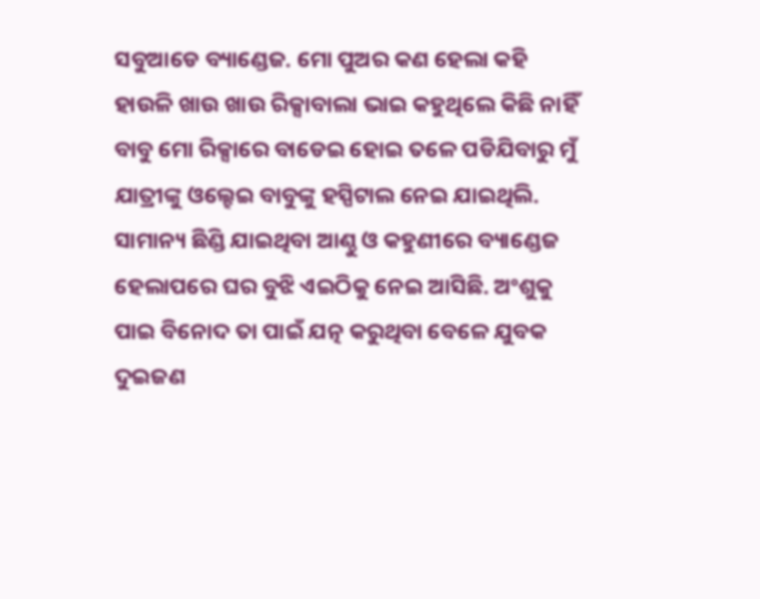ସବୁଆଡେ ବ୍ୟାଣ୍ଡେଜ. ମୋ ପୁଅର କଣ ହେଲା କହି ହାଉଳି ଖାଉ ଖାଉ ରିକ୍ସାବାଲା ଭାଇ କହୁଥିଲେ କିଛି ନାହିଁ ବାବୁ ମୋ ରିକ୍ସାରେ ବାଡେଇ ହୋଇ ତଳେ ପଡିଯିବାରୁ ମୁଁ ଯାତ୍ରୀଙ୍କୁ ଓଲ୍ହେଇ ବାବୁଙ୍କୁ ହସ୍ପିଟାଲ ନେଇ ଯାଇଥିଲି. ସାମାନ୍ୟ ଛିଣ୍ଡି ଯାଇଥିବା ଆଣ୍ଠୁ ଓ କହୁଣୀରେ ବ୍ୟାଣ୍ଡେଜ ହେଲାପରେ ଘର ବୁଝି ଏଇଠିକୁ ନେଇ ଆସିଛି. ଅଂଶୁକୁ ପାଇ ବିନୋଦ ତା ପାଇଁ ଯତ୍ନ କରୁଥିବା ବେଳେ ଯୁବକ ଦୁଇଜଣ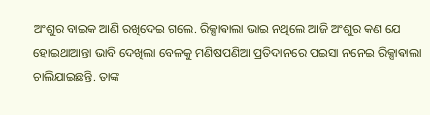ଅଂଶୁର ବାଇକ ଆଣି ରଖିଦେଇ ଗଲେ. ରିକ୍ସାଵାଲା ଭାଇ ନଥିଲେ ଆଜି ଅଂଶୁର କଣ ଯେ ହୋଇଥାଆନ୍ତା ଭାବି ଦେଖିଲା ବେଳକୁ ମଣିଷପଣିଆ ପ୍ରତିଦାନରେ ପଇସା ନନେଇ ରିକ୍ସାଵାଲା ଚାଲିଯାଇଛନ୍ତି. ତାଙ୍କ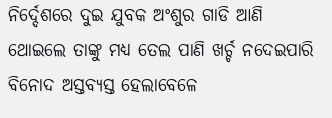ନିର୍ଦ୍ଦେଶରେ ଦୁଇ ଯୁବକ ଅଂଶୁର ଗାଡି ଆଣି ଥୋଇଲେ ତାଙ୍କୁ ମଧ୍ୟ ତେଲ ପାଣି ଖର୍ଚ୍ଚ ନଦେଇପାରି ବିନୋଦ ଅସ୍ତବ୍ୟସ୍ତ ହେଲାବେଳେ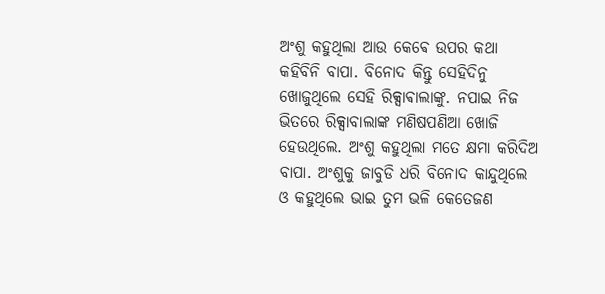ଅଂଶୁ କହୁଥିଲା ଆଉ କେଵେ ଉପର କଥା କହିବିନି ବାପା. ବିନୋଦ କିନ୍ତୁ ସେହିଦିନୁ ଖୋଜୁଥିଲେ ସେହି ରିକ୍ସାଵାଲାଙ୍କୁ. ନପାଇ ନିଜ ଭିତରେ ରିକ୍ସାବାଲାଙ୍କ ମଣିଷପଣିଆ ଖୋଜି ହେଉଥିଲେ. ଅଂଶୁ କହୁଥିଲା ମତେ କ୍ଷମା କରିଦିଅ ବାପା. ଅଂଶୁକୁ ଜାବୁଡି ଧରି ବିନୋଦ କାନ୍ଦୁଥିଲେ ଓ କହୁଥିଲେ ଭାଇ ତୁମ ଭଳି କେତେଜଣ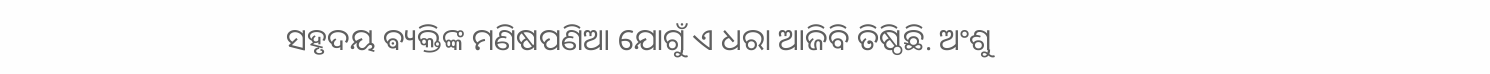ସହୃଦୟ ଵ୍ୟକ୍ତିଙ୍କ ମଣିଷପଣିଆ ଯୋଗୁଁ ଏ ଧରା ଆଜିବି ତିଷ୍ଠିଛି. ଅଂଶୁ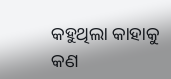କହୁଥିଲା କାହାକୁ କଣ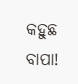କହୁଛ ବାପା!